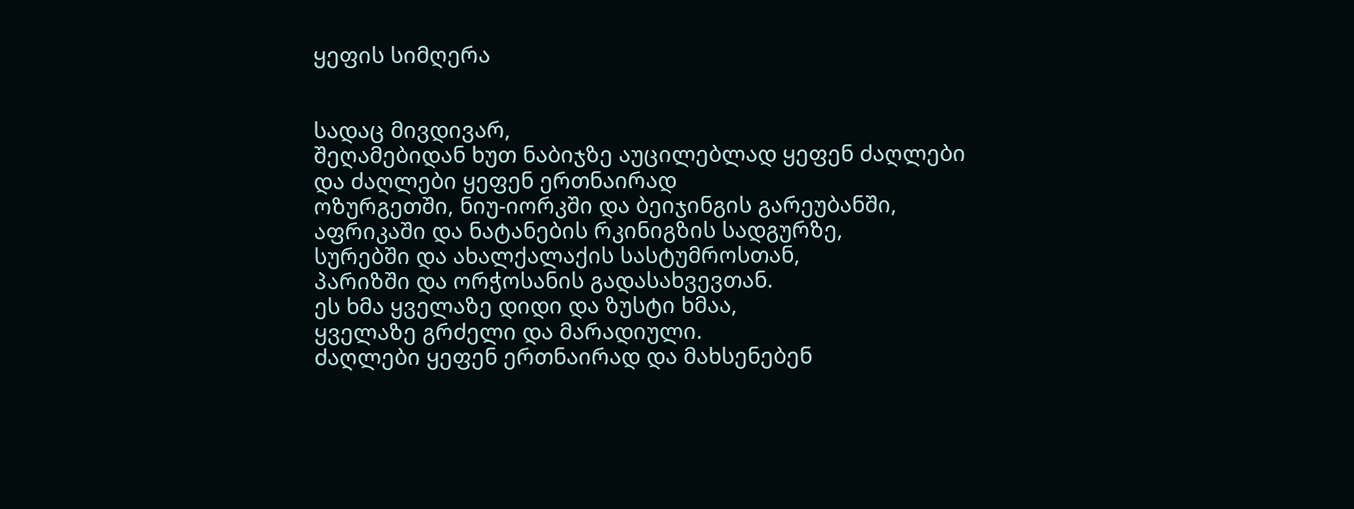ყეფის სიმღერა


სადაც მივდივარ,
შეღამებიდან ხუთ ნაბიჯზე აუცილებლად ყეფენ ძაღლები
და ძაღლები ყეფენ ერთნაირად
ოზურგეთში, ნიუ-იორკში და ბეიჯინგის გარეუბანში,
აფრიკაში და ნატანების რკინიგზის სადგურზე,
სურებში და ახალქალაქის სასტუმროსთან,
პარიზში და ორჭოსანის გადასახვევთან.
ეს ხმა ყველაზე დიდი და ზუსტი ხმაა,
ყველაზე გრძელი და მარადიული.
ძაღლები ყეფენ ერთნაირად და მახსენებენ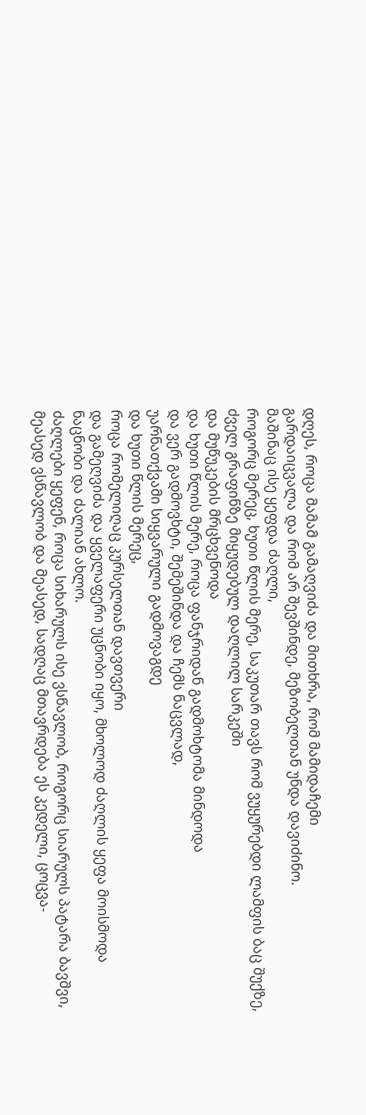დღეს, როცა მამამ გამაღვიძა და მითხრა, რომ მამიდაჩემი
გარდაიცვალა და რომ არ შევშინდე, მეზობელთან უნდა დავიძინო.
მაშინაც ისე ყეფდა ძაღლი,
როგორც მერეც, ხუთი წლის მერე, საკუთარ თავს რომ ვუყურებდი ლამფის ბაც შუქზე,
ძველ გრაფინზე მიყუდებულ დაღლილ სარკეში
და მუწუკების მრცხვენოდა
და ხუთი წლის მერე, როცა ფანჯრიდან გადმოხტომა მინდოდა
და ვერ გადმოვხტი, შემეშინდა და ჩემს ნაცვლად,
უარნათქვამი სიყვარული გადმოვაგდე
და ხუთი წლის მერეც,
როცა რომელიღაც კურსელთან დავთვერი
და გამეღვიძა და ყველაფერი უცნობი იყო, მხოლოდ ძაღლის ყეფა მოისმოდა
ნაცნობი და ძალიან ახლო.
ძაღლები ყეფენ, როცა სიხარულს ისე ვსწავლობ, როგორც სიარულს პატარა ბავშვი,
მეასედ ვსწავლობ და მეასედ, სადღაც მთავრდება ეს კედელი, ცოცვა-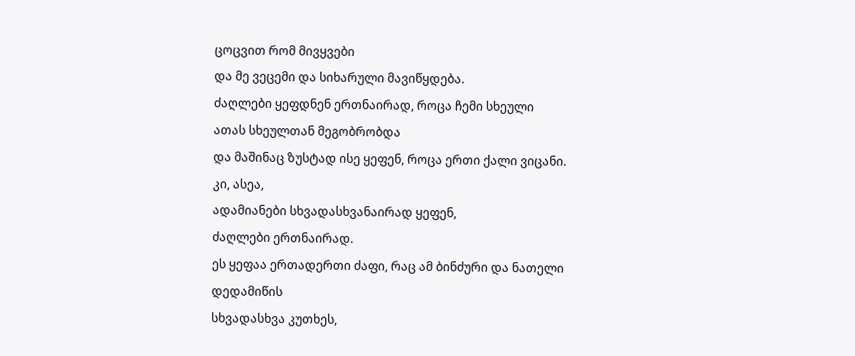ცოცვით რომ მივყვები
და მე ვეცემი და სიხარული მავიწყდება.
ძაღლები ყეფდნენ ერთნაირად, როცა ჩემი სხეული
ათას სხეულთან მეგობრობდა
და მაშინაც ზუსტად ისე ყეფენ, როცა ერთი ქალი ვიცანი.
კი, ასეა,
ადამიანები სხვადასხვანაირად ყეფენ,
ძაღლები ერთნაირად.
ეს ყეფაა ერთადერთი ძაფი, რაც ამ ბინძური და ნათელი დედამიწის
სხვადასხვა კუთხეს,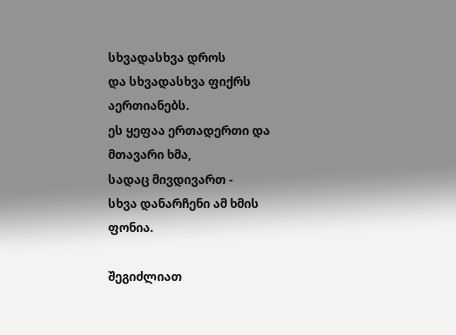სხვადასხვა დროს
და სხვადასხვა ფიქრს აერთიანებს.
ეს ყეფაა ერთადერთი და მთავარი ხმა,
სადაც მივდივართ -
სხვა დანარჩენი ამ ხმის ფონია.

შეგიძლიათ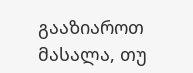გააზიაროთ მასალა, თუ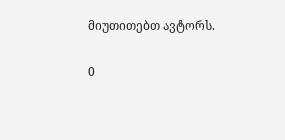მიუთითებთ ავტორს.

0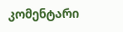კომენტარი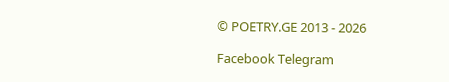© POETRY.GE 2013 - 2026

Facebook Telegram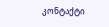კონტაქტი